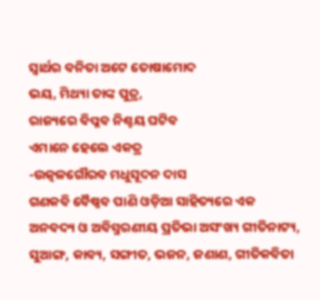ସ୍ବାର୍ଥର ବନିତା ଅଟେ ତୋଷାମୋଦ
ଭୟ, ମିଥ୍ୟା ତାଙ୍କ ପୁତ୍ର,
ରାଜ୍ୟରେ ବିପ୍ଳବ ନିଶ୍ଚୟ ଘଟିବ
ଏମାନେ ହେଲେ ଏକତ୍ର
-ଉତ୍କଳଗୌରବ ମଧୁସୂଦନ ଦାସ
ଗଣକବି ବୈଷ୍ଣବ ପାଣି ଓଡ଼ିଆ ସାହିତ୍ୟରେ ଏକ ଅନବଦ୍ୟ ଓ ଅବିସ୍ମରଣୀୟ ପ୍ରତିଭା ଅସଂଖ୍ୟ ଗୀତିନାଟ୍ୟ, ସୁଆଙ୍ଗ, କାବ୍ୟ, ସଙ୍ଗୀତ, ଭଜନ, ଜଣାଣ, ଗୀତିକବିତା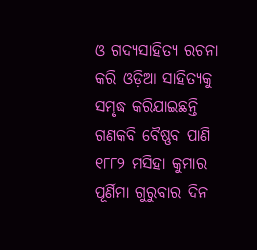ଓ ଗଦ୍ୟସାହିତ୍ୟ ରଚନା କରି ଓଡ଼ିଆ ସାହିତ୍ୟକୁ ସମୃଦ୍ଧ କରିଯାଇଛନ୍ତି ଗଣକବି ବୈଷ୍ଣବ ପାଣି ୧୮୮୨ ମସିହା କୁମାର ପୂର୍ଣିମା ଗୁରୁବାର ଦିନ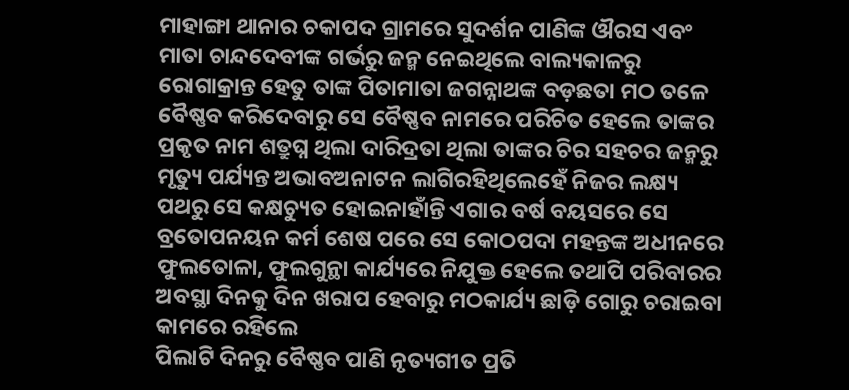ମାହାଙ୍ଗା ଥାନାର ଚକାପଦ ଗ୍ରାମରେ ସୁଦର୍ଶନ ପାଣିଙ୍କ ଔରସ ଏବଂ ମାତା ଚାନ୍ଦଦେବୀଙ୍କ ଗର୍ଭରୁ ଜନ୍ମ ନେଇଥିଲେ ବାଲ୍ୟକାଳରୁ ରୋଗାକ୍ରାନ୍ତ ହେତୁ ତାଙ୍କ ପିତାମାତା ଜଗନ୍ନାଥଙ୍କ ବଡ଼ଛତା ମଠ ତଳେ ବୈଷ୍ଣବ କରିଦେବାରୁ ସେ ବୈଷ୍ଣବ ନାମରେ ପରିଚିତ ହେଲେ ତାଙ୍କର ପ୍ରକୃତ ନାମ ଶତ୍ରୁଘ୍ନ ଥିଲା ଦାରିଦ୍ରତା ଥିଲା ତାଙ୍କର ଚିର ସହଚର ଜନ୍ମରୁ ମୃତ୍ୟୁ ପର୍ଯ୍ୟନ୍ତ ଅଭାବଅନାଟନ ଲାଗିରହିଥିଲେହେଁ ନିଜର ଲକ୍ଷ୍ୟ ପଥରୁ ସେ କକ୍ଷଚ୍ୟୁତ ହୋଇନାହାଁନ୍ତି ଏଗାର ବର୍ଷ ବୟସରେ ସେ ବ୍ରତୋପନୟନ କର୍ମ ଶେଷ ପରେ ସେ କୋଠପଦା ମହନ୍ତଙ୍କ ଅଧୀନରେ ଫୁଲତୋଳା, ଫୁଲଗୁନ୍ଥା କାର୍ଯ୍ୟରେ ନିଯୁକ୍ତ ହେଲେ ତଥାପି ପରିବାରର ଅବସ୍ଥା ଦିନକୁ ଦିନ ଖରାପ ହେବାରୁ ମଠକାର୍ଯ୍ୟ ଛାଡ଼ି ଗୋରୁ ଚରାଇବା କାମରେ ରହିଲେ
ପିଲାଟି ଦିନରୁ ବୈଷ୍ଣବ ପାଣି ନୃତ୍ୟଗୀତ ପ୍ରତି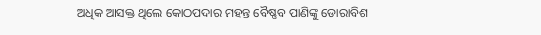ଅଧିକ ଆସକ୍ତ ଥିଲେ କୋଠପଦାର ମହନ୍ତ ବୈଷ୍ଣବ ପାଣିଙ୍କୁ ଡୋରାବିଶ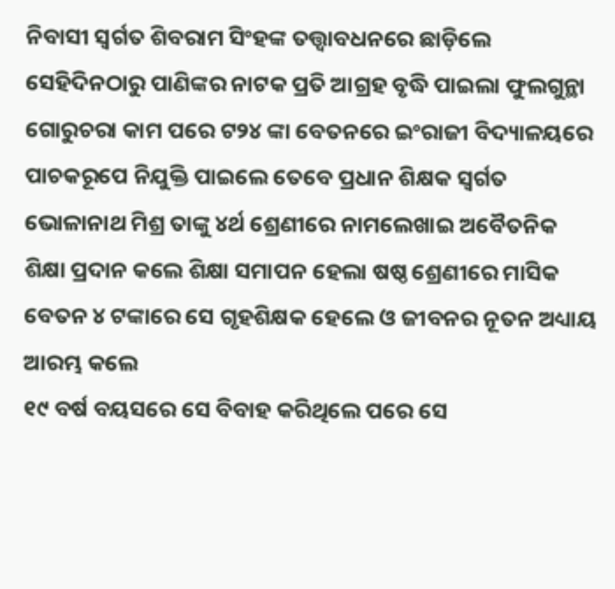ନିବାସୀ ସ୍ବର୍ଗତ ଶିବରାମ ସିଂହଙ୍କ ତତ୍ତ୍ବାବଧନରେ ଛାଡ଼ିଲେ ସେହିଦିନଠାରୁ ପାଣିଙ୍କର ନାଟକ ପ୍ରତି ଆଗ୍ରହ ବୃଦ୍ଧି ପାଇଲା ଫୁଲଗୁନ୍ଥା ଗୋରୁଚରା କାମ ପରେ ଟ୨୪ ଙ୍କା ବେତନରେ ଇଂରାଜୀ ବିଦ୍ୟାଳୟରେ ପାଚକରୂପେ ନିଯୁକ୍ତି ପାଇଲେ ତେବେ ପ୍ରଧାନ ଶିକ୍ଷକ ସ୍ବର୍ଗତ ଭୋଳାନାଥ ମିଶ୍ର ତାଙ୍କୁ ୪ର୍ଥ ଶ୍ରେଣୀରେ ନାମଲେଖାଇ ଅବୈତନିକ ଶିକ୍ଷା ପ୍ରଦାନ କଲେ ଶିକ୍ଷା ସମାପନ ହେଲା ଷଷ୍ଠ ଶ୍ରେଣୀରେ ମାସିକ ବେତନ ୪ ଟଙ୍କାରେ ସେ ଗୃହଶିକ୍ଷକ ହେଲେ ଓ ଜୀବନର ନୂତନ ଅଧ୍ୟାୟ ଆରମ୍ଭ କଲେ
୧୯ ବର୍ଷ ବୟସରେ ସେ ବିବାହ କରିଥିଲେ ପରେ ସେ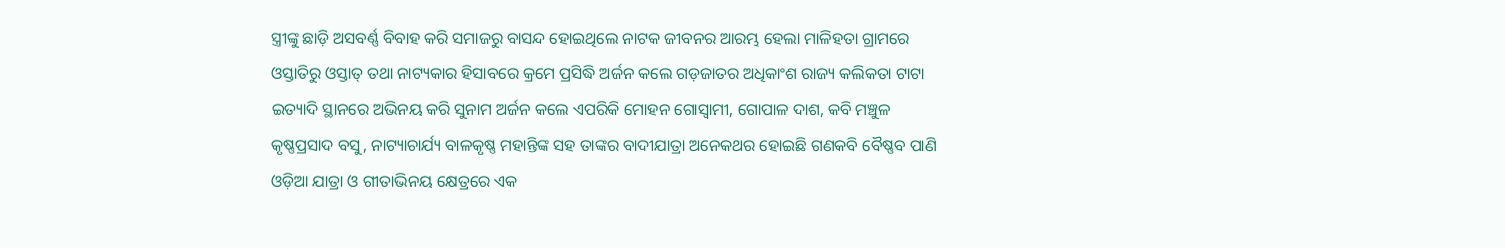ସ୍ତ୍ରୀଙ୍କୁ ଛାଡ଼ି ଅସବର୍ଣ୍ଣ ବିବାହ କରି ସମାଜରୁ ବାସନ୍ଦ ହୋଇଥିଲେ ନାଟକ ଜୀବନର ଆରମ୍ଭ ହେଲା ମାଳିହତା ଗ୍ରାମରେ ଓସ୍ତାତିରୁ ଓସ୍ତାତ୍ ତଥା ନାଟ୍ୟକାର ହିସାବରେ କ୍ରମେ ପ୍ରସିଦ୍ଧି ଅର୍ଜନ କଲେ ଗଡ଼ଜାତର ଅଧିକାଂଶ ରାଜ୍ୟ କଲିକତା ଟାଟା ଇତ୍ୟାଦି ସ୍ଥାନରେ ଅଭିନୟ କରି ସୁନାମ ଅର୍ଜନ କଲେ ଏପରିକି ମୋହନ ଗୋସ୍ବାମୀ, ଗୋପାଳ ଦାଶ, କବି ମଞ୍ଚୁଳ କୃଷ୍ଣପ୍ରସାଦ ବସୁ, ନାଟ୍ୟାଚାର୍ଯ୍ୟ ବାଳକୃଷ୍ଣ ମହାନ୍ତିଙ୍କ ସହ ତାଙ୍କର ବାଦୀଯାତ୍ରା ଅନେକଥର ହୋଇଛି ଗଣକବି ବୈଷ୍ଣବ ପାଣି ଓଡ଼ିଆ ଯାତ୍ରା ଓ ଗୀତାଭିନୟ କ୍ଷେତ୍ରରେ ଏକ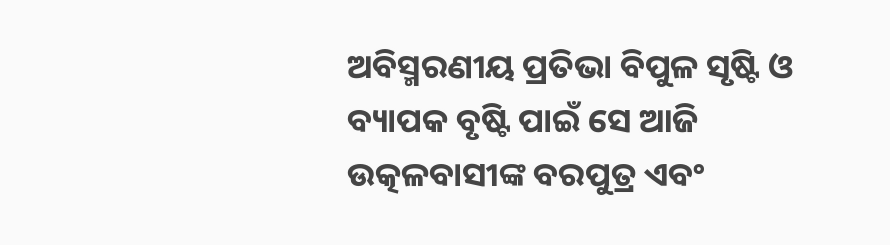ଅବିସ୍ମରଣୀୟ ପ୍ରତିଭା ବିପୁଳ ସୃଷ୍ଟି ଓ ବ୍ୟାପକ ବୃଷ୍ଟି ପାଇଁ ସେ ଆଜି ଉତ୍କଳବାସୀଙ୍କ ବରପୁତ୍ର ଏବଂ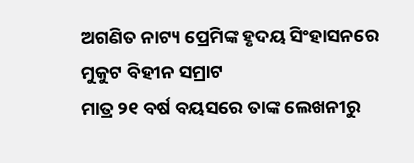ଅଗଣିତ ନାଟ୍ୟ ପ୍ରେମିଙ୍କ ହୃଦୟ ସିଂହାସନରେ ମୁକୁଟ ବିହୀନ ସମ୍ରାଟ
ମାତ୍ର ୨୧ ବର୍ଷ ବୟସରେ ତାଙ୍କ ଲେଖନୀରୁ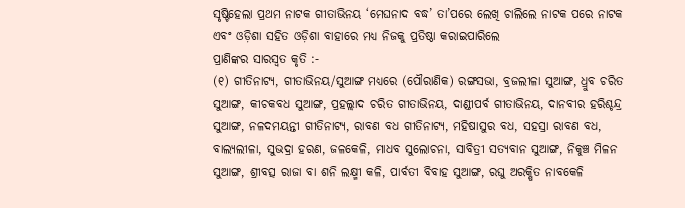ସୃଷ୍ଟିହେଲା ପ୍ରଥମ ନାଟକ ଗୀତାଭିନୟ ‘ମେଘନାଦ ବଦ୍ଧ’ ତା’ପରେ ଲେଖି ଚାଲିଲେ ନାଟକ ପରେ ନାଟକ ଏବଂ ଓଡ଼ିଶା ସହିତ ଓଡ଼ିଶା ବାହାରେ ମଧ୍ୟ ନିଜକୁ ପ୍ରତିଷ୍ଠା କରାଇପାରିଲେ
ପ୍ରାଣିଙ୍କର ସାରସ୍ବତ କୃତି :-
(୧) ଗୀତିନାଟ୍ୟ, ଗୀତାଭିନୟ/ସୁଆଙ୍ଗ ମଧ୍ୟରେ (ପୌରାଣିକ) ରଙ୍ଗସଭା, ବ୍ରଜଲୀଳା ସୁଆଙ୍ଗ, ଧ୍ରୁବ ଚରିତ ସୁଆଙ୍ଗ, କୀଚକବଧ ସୁଆଙ୍ଗ, ପ୍ରହଲ୍ଲାଦ ଚରିତ ଗୀତାଭିନୟ, ଦାଣ୍ଡୀପର୍ବ ଗୀତାଭିନୟ, ଦାନବୀର ହରିଶ୍ଚନ୍ଦ୍ର ସୁଆଙ୍ଗ, ନଳଦମୟନ୍ତୀ ଗୀତିନାଟ୍ୟ, ରାବଣ ବଧ ଗୀତିନାଟ୍ୟ, ମହିଷାସୁର ବଧ, ସହସ୍ରା ରାବଣ ବଧ, ବାଲ୍ୟଲୀଳା, ସୁଭଦ୍ରା ହରଣ, ଜଳକେଳି, ମାଧବ ସୁଲୋଚନା, ସାବିତ୍ରୀ ସତ୍ୟବାନ ସୁଆଙ୍ଗ, ନିକୁଞ୍ଚ ମିଳନ ସୁଆଙ୍ଗ, ଶ୍ରୀବତ୍ସ ରାଜା ବା ଶନି ଲକ୍ଷ୍ମୀ କଳି, ପାର୍ବତୀ ବିବାହ ସୁଆଙ୍ଗ, ରଘୁ ଅରକ୍ଷିତ ନାବକେଳି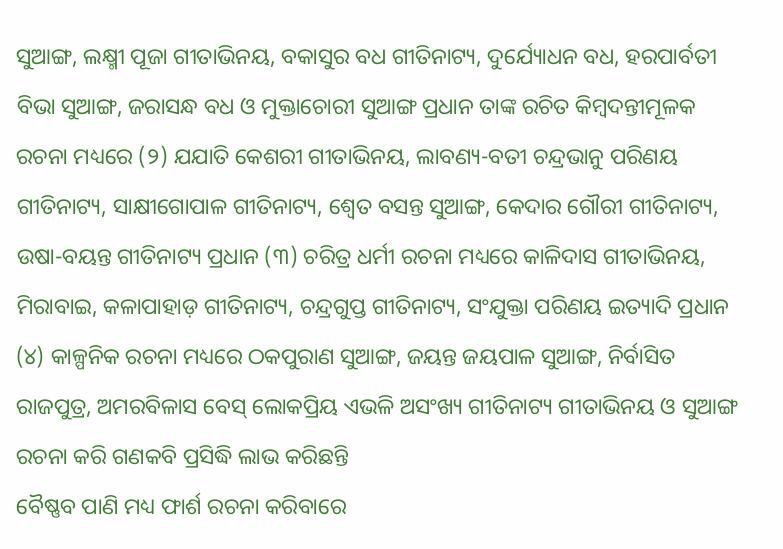ସୁଆଙ୍ଗ, ଲକ୍ଷ୍ମୀ ପୂଜା ଗୀତାଭିନୟ, ବକାସୁର ବଧ ଗୀତିନାଟ୍ୟ, ଦୁର୍ଯ୍ୟୋଧନ ବଧ, ହରପାର୍ବତୀ ବିଭା ସୁଆଙ୍ଗ, ଜରାସନ୍ଧ ବଧ ଓ ମୁକ୍ତାଚୋରୀ ସୁଆଙ୍ଗ ପ୍ରଧାନ ତାଙ୍କ ରଚିତ କିମ୍ବଦନ୍ତୀମୂଳକ ରଚନା ମଧ୍ୟରେ (୨) ଯଯାତି କେଶରୀ ଗୀତାଭିନୟ, ଲାବଣ୍ୟ-ବତୀ ଚନ୍ଦ୍ରଭାନୁ ପରିଣୟ ଗୀତିନାଟ୍ୟ, ସାକ୍ଷୀଗୋପାଳ ଗୀତିନାଟ୍ୟ, ଶ୍ବେତ ବସନ୍ତ ସୁଆଙ୍ଗ, କେଦାର ଗୌରୀ ଗୀତିନାଟ୍ୟ, ଉଷା-ବୟନ୍ତ ଗୀତିନାଟ୍ୟ ପ୍ରଧାନ (୩) ଚରିତ୍ର ଧର୍ମୀ ରଚନା ମଧ୍ୟରେ କାଳିଦାସ ଗୀତାଭିନୟ, ମିରାବାଇ, କଳାପାହାଡ଼ ଗୀତିନାଟ୍ୟ, ଚନ୍ଦ୍ରଗୁପ୍ତ ଗୀତିନାଟ୍ୟ, ସଂଯୁକ୍ତା ପରିଣୟ ଇତ୍ୟାଦି ପ୍ରଧାନ (୪) କାଳ୍ପନିକ ରଚନା ମଧ୍ୟରେ ଠକପୁରାଣ ସୁଆଙ୍ଗ, ଜୟନ୍ତ ଜୟପାଳ ସୁଆଙ୍ଗ, ନିର୍ବାସିତ ରାଜପୁତ୍ର, ଅମରବିଳାସ ବେସ୍ ଲୋକପ୍ରିୟ ଏଭଳି ଅସଂଖ୍ୟ ଗୀତିନାଟ୍ୟ ଗୀତାଭିନୟ ଓ ସୁଆଙ୍ଗ ରଚନା କରି ଗଣକବି ପ୍ରସିଦ୍ଧି ଲାଭ କରିଛନ୍ତି
ବୈଷ୍ଣବ ପାଣି ମଧ୍ୟ ଫାର୍ଶ ରଚନା କରିବାରେ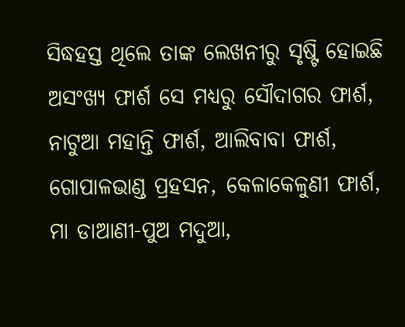ସିଦ୍ଧହସ୍ତ ଥିଲେ ତାଙ୍କ ଲେଖନୀରୁ ସୃଷ୍ଟି ହୋଇଛି ଅସଂଖ୍ୟ ଫାର୍ଶ ସେ ମଧ୍ୟରୁ ସୌଦାଗର ଫାର୍ଶ, ନାଟୁଆ ମହାନ୍ତି ଫାର୍ଶ, ଆଲିବାବା ଫାର୍ଶ, ଗୋପାଳଭାଣ୍ଡ ପ୍ରହସନ, କେଳାକେଳୁଣୀ ଫାର୍ଶ, ମା ଡାଆଣୀ-ପୁଅ ମଦୁଆ,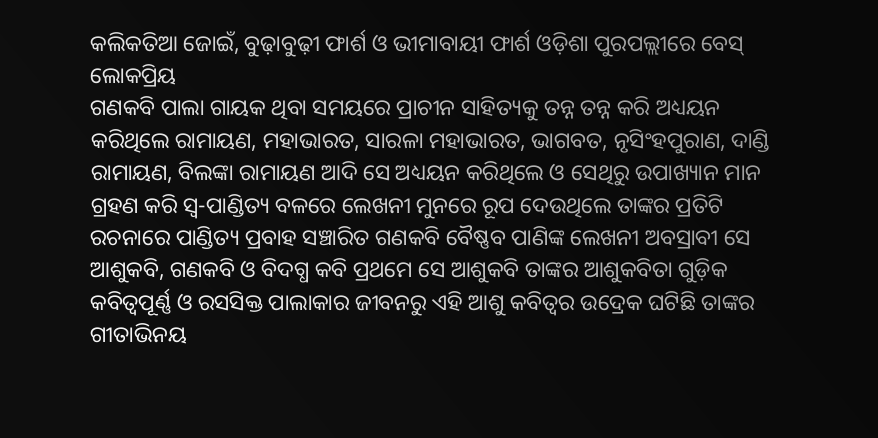କଲିକତିଆ ଜୋଇଁ, ବୁଢ଼ାବୁଢ଼ୀ ଫାର୍ଶ ଓ ଭୀମାବାୟୀ ଫାର୍ଶ ଓଡ଼ିଶା ପୁରପଲ୍ଲୀରେ ବେସ୍ ଲୋକପ୍ରିୟ
ଗଣକବି ପାଲା ଗାୟକ ଥିବା ସମୟରେ ପ୍ରାଚୀନ ସାହିତ୍ୟକୁ ତନ୍ନ ତନ୍ନ କରି ଅଧ୍ୟୟନ କରିଥିଲେ ରାମାୟଣ, ମହାଭାରତ, ସାରଳା ମହାଭାରତ, ଭାଗବତ, ନୃସିଂହପୁରାଣ, ଦାଣ୍ଡି ରାମାୟଣ, ବିଲଙ୍କା ରାମାୟଣ ଆଦି ସେ ଅଧ୍ୟୟନ କରିଥିଲେ ଓ ସେଥିରୁ ଉପାଖ୍ୟାନ ମାନ ଗ୍ରହଣ କରି ସ୍ବ-ପାଣ୍ଡିତ୍ୟ ବଳରେ ଲେଖନୀ ମୁନରେ ରୂପ ଦେଉଥିଲେ ତାଙ୍କର ପ୍ରତିଟି ରଚନାରେ ପାଣ୍ଡିତ୍ୟ ପ୍ରବାହ ସଞ୍ଚାରିତ ଗଣକବି ବୈଷ୍ଣବ ପାଣିଙ୍କ ଲେଖନୀ ଅବସ୍ରାବୀ ସେ ଆଶୁକବି, ଗଣକବି ଓ ବିଦଗ୍ଧ କବି ପ୍ରଥମେ ସେ ଆଶୁକବି ତାଙ୍କର ଆଶୁକବିତା ଗୁଡ଼ିକ କବିତ୍ବପୂର୍ଣ୍ଣ ଓ ରସସିକ୍ତ ପାଲାକାର ଜୀବନରୁ ଏହି ଆଶୁ କବିତ୍ବର ଉଦ୍ରେକ ଘଟିଛି ତାଙ୍କର ଗୀତାଭିନୟ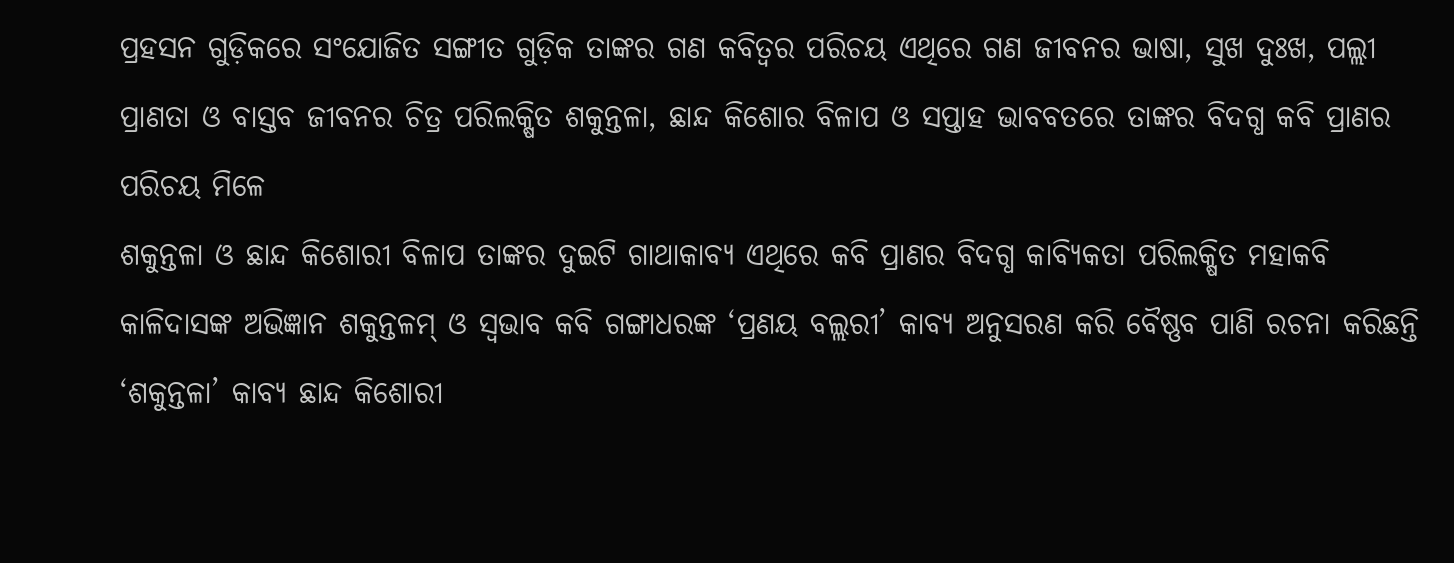ପ୍ରହସନ ଗୁଡ଼ିକରେ ସଂଯୋଜିତ ସଙ୍ଗୀତ ଗୁଡ଼ିକ ତାଙ୍କର ଗଣ କବିତ୍ବର ପରିଚୟ ଏଥିରେ ଗଣ ଜୀବନର ଭାଷା, ସୁଖ ଦୁଃଖ, ପଲ୍ଲୀ ପ୍ରାଣତା ଓ ବାସ୍ତବ ଜୀବନର ଚିତ୍ର ପରିଲକ୍ଷିତ ଶକୁନ୍ତଳା, ଛାନ୍ଦ କିଶୋର ବିଳାପ ଓ ସପ୍ତାହ ଭାବବତରେ ତାଙ୍କର ବିଦଗ୍ଧ କବି ପ୍ରାଣର ପରିଚୟ ମିଳେ
ଶକୁନ୍ତଳା ଓ ଛାନ୍ଦ କିଶୋରୀ ବିଳାପ ତାଙ୍କର ଦୁଇଟି ଗାଥାକାବ୍ୟ ଏଥିରେ କବି ପ୍ରାଣର ବିଦଗ୍ଧ କାବ୍ୟିକତା ପରିଲକ୍ଷିତ ମହାକବି କାଳିଦାସଙ୍କ ଅଭିଜ୍ଞାନ ଶକୁନ୍ତଳମ୍ ଓ ସ୍ବଭାବ କବି ଗଙ୍ଗାଧରଙ୍କ ‘ପ୍ରଣୟ ବଲ୍ଲରୀ’ କାବ୍ୟ ଅନୁସରଣ କରି ବୈଷ୍ଣବ ପାଣି ରଚନା କରିଛନ୍ତି ‘ଶକୁନ୍ତଳା’ କାବ୍ୟ ଛାନ୍ଦ କିଶୋରୀ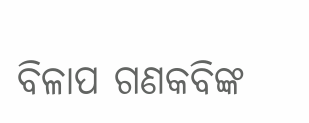ବିଳାପ ଗଣକବିଙ୍କ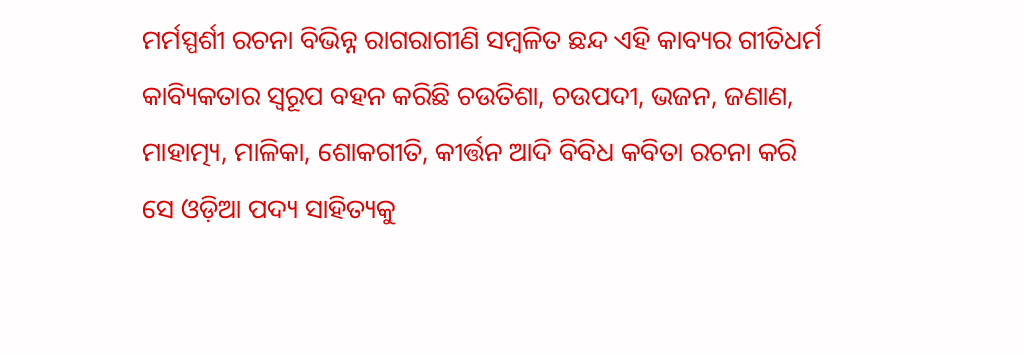ମର୍ମସ୍ପର୍ଶୀ ରଚନା ବିଭିନ୍ନ ରାଗରାଗୀଣି ସମ୍ବଳିତ ଛନ୍ଦ ଏହି କାବ୍ୟର ଗୀତିଧର୍ମ କାବ୍ୟିକତାର ସ୍ବରୂପ ବହନ କରିଛି ଚଉତିଶା, ଚଉପଦୀ, ଭଜନ, ଜଣାଣ, ମାହାତ୍ମ୍ୟ, ମାଳିକା, ଶୋକଗୀତି, କୀର୍ତ୍ତନ ଆଦି ବିବିଧ କବିତା ରଚନା କରି ସେ ଓଡ଼ିଆ ପଦ୍ୟ ସାହିତ୍ୟକୁ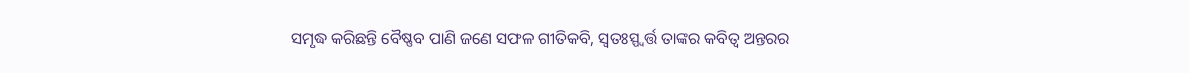ସମୃଦ୍ଧ କରିଛନ୍ତି ବୈଷ୍ଣବ ପାଣି ଜଣେ ସଫଳ ଗୀତିକବି, ସ୍ବତଃସ୍ପ୍ବର୍ତ୍ତ ତାଙ୍କର କବିତ୍ବ ଅନ୍ତରର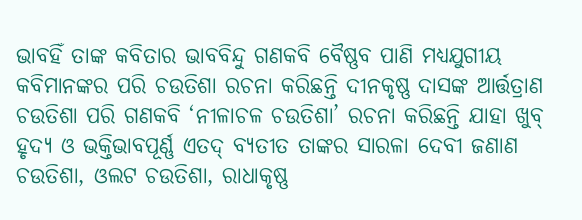ଭାବହିଁ ତାଙ୍କ କବିତାର ଭାବବିନ୍ଦୁ ଗଣକବି ବୈଷ୍ଣବ ପାଣି ମଧ୍ୟଯୁଗୀୟ କବିମାନଙ୍କର ପରି ଚଉତିଶା ରଚନା କରିଛନ୍ତି ଦୀନକୃଷ୍ଣ ଦାସଙ୍କ ଆର୍ତ୍ତତ୍ରାଣ ଚଉତିଶା ପରି ଗଣକବି ‘ନୀଳାଚଳ ଚଉତିଶା’ ରଚନା କରିଛନ୍ତି ଯାହା ଖୁବ୍ ହୃଦ୍ୟ ଓ ଭକ୍ତିଭାବପୂର୍ଣ୍ଣ ଏତଦ୍ ବ୍ୟତୀତ ତାଙ୍କର ସାରଳା ଦେବୀ ଜଣାଣ ଚଉତିଶା, ଓଲଟ ଚଉତିଶା, ରାଧାକୃଷ୍ଣ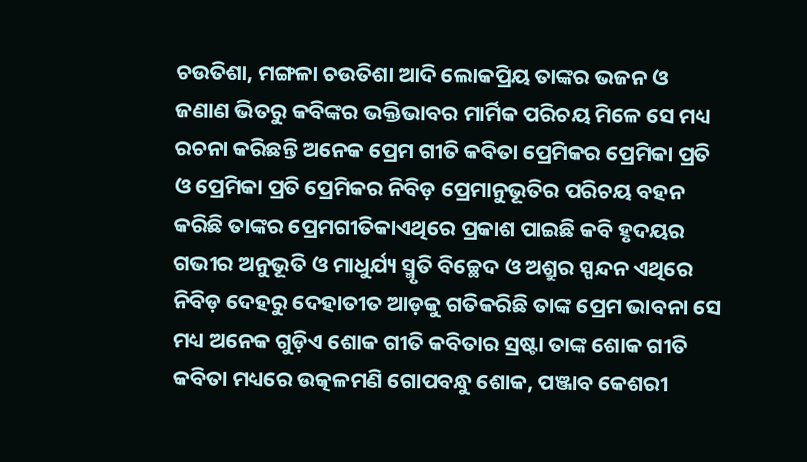ଚଉତିଶା, ମଙ୍ଗଳା ଚଉତିଶା ଆଦି ଲୋକପ୍ରିୟ ତାଙ୍କର ଭଜନ ଓ ଜଣାଣ ଭିତରୁ କବିଙ୍କର ଭକ୍ତିଭାବର ମାର୍ମିକ ପରିଚୟ ମିଳେ ସେ ମଧ୍ୟ ରଚନା କରିଛନ୍ତି ଅନେକ ପ୍ରେମ ଗୀତି କବିତା ପ୍ରେମିକର ପ୍ରେମିକା ପ୍ରତି ଓ ପ୍ରେମିକା ପ୍ରତି ପ୍ରେମିକର ନିବିଡ଼ ପ୍ରେମାନୁଭୂତିର ପରିଚୟ ବହନ କରିଛି ତାଙ୍କର ପ୍ରେମଗୀତିକାଏଥିରେ ପ୍ରକାଶ ପାଇଛି କବି ହୃଦୟର ଗଭୀର ଅନୁଭୂତି ଓ ମାଧୁର୍ଯ୍ୟ ସ୍ମୃତି ବିଚ୍ଛେଦ ଓ ଅଶ୍ରୁର ସ୍ପନ୍ଦନ ଏଥିରେ ନିବିଡ଼ ଦେହରୁ ଦେହାତୀତ ଆଡ଼କୁ ଗତିକରିଛି ତାଙ୍କ ପ୍ରେମ ଭାବନା ସେ ମଧ୍ୟ ଅନେକ ଗୁଡ଼ିଏ ଶୋକ ଗୀତି କବିତାର ସ୍ରଷ୍ଟା ତାଙ୍କ ଶୋକ ଗୀତି କବିତା ମଧ୍ୟରେ ଉତ୍କଳମଣି ଗୋପବନ୍ଧୁ ଶୋକ, ପଞ୍ଜାବ କେଶରୀ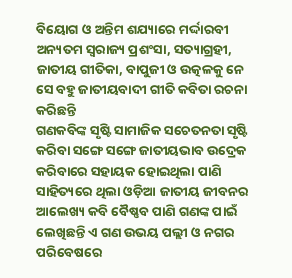ବିୟୋଗ ଓ ଅନ୍ତିମ ଶଯ୍ୟାରେ ମର୍ଦ୍ଦାରବୀ ଅନ୍ୟତମ ସ୍ବରାଜ୍ୟ ପ୍ରଶଂସା, ସତ୍ୟାଗ୍ରହୀ, ଜାତୀୟ ଗୀତିକା, ବାପୁଜୀ ଓ ଉତ୍କଳକୁ ନେ ସେ ବହୁ ଜାତୀୟବାଦୀ ଗୀତି କବିତା ରଚନା କରିଛନ୍ତି
ଗଣକବିଙ୍କ ସୃଷ୍ଟି ସାମାଜିକ ସଚେତନତା ସୃଷ୍ଟି କରିବା ସଙ୍ଗେ ସଙ୍ଗେ ଜାତୀୟଭାବ ଉଦ୍ରେକ କରିବାରେ ସହାୟକ ହୋଇଥିଲା ପାଣି ସାହିତ୍ୟରେ ଥିଲା ଓଡ଼ିଆ ଜାତୀୟ ଜୀବନର ଆଲେଖ୍ୟ କବି ବୈଷ୍ଣବ ପାଣି ଗଣଙ୍କ ପାଇଁ ଲେଖିଛନ୍ତି ଏ ଗଣ ଉଭୟ ପଲ୍ଲୀ ଓ ନଗର ପରିବେଷରେ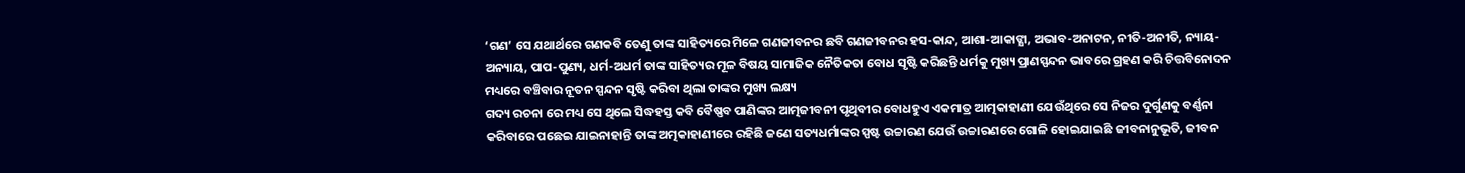‘ଗଣ’ ସେ ଯଥାର୍ଥରେ ଗଣକବି ତେଣୁ ତାଙ୍କ ସାହିତ୍ୟରେ ମିଳେ ଗଣଜୀବନର ଛବି ଗଣଜୀବନର ହସ-କାନ୍ଦ, ଆଶା-ଆକାଙ୍କ୍ଷା, ଅଭାବ-ଅନାଟନ, ନୀତି-ଅନୀତି, ନ୍ୟାୟ-ଅନ୍ୟାୟ, ପାପ-ପୁଣ୍ୟ, ଧର୍ମ-ଅଧର୍ମ ତାଙ୍କ ସାହିତ୍ୟର ମୂଳ ବିଷୟ ସାମାଜିକ ନୈତିକତା ବୋଧ ସୃଷ୍ଟି କରିଛନ୍ତି ଧର୍ମକୁ ମୁଖ୍ୟ ପ୍ରାଣସ୍ପନ୍ଦନ ଭାବରେ ଗ୍ରହଣ କରି ଚିତ୍ତବିନୋଦନ ମଧ୍ୟରେ ବଞ୍ଚିବାର ନୂତନ ସ୍ପନ୍ଦନ ସୃଷ୍ଟି କରିବା ଥିଲା ତାଙ୍କର ମୁଖ୍ୟ ଲକ୍ଷ୍ୟ
ଗଦ୍ୟ ରଚନା ରେ ମଧ୍ୟ ସେ ଥିଲେ ସିଦ୍ଧହସ୍ତ କବି ବୈଷ୍ଣବ ପାଣିଙ୍କର ଆତ୍ମଜୀବନୀ ପୃଥିବୀର ବୋଧହୁଏ ଏକମାତ୍ର ଆତ୍ମକାହାଣୀ ଯେଉଁଥିରେ ସେ ନିଜର ଦୁର୍ଗୁଣକୁ ବର୍ଣ୍ଣନା କରିବାରେ ପଛେଇ ଯାଇନାହାନ୍ତି ତାଙ୍କ ଅତ୍ମକାହାଣୀରେ ରହିଛି ଜଣେ ସତ୍ୟଧର୍ମାଙ୍କର ସ୍ପଷ୍ଟ ଉଚ୍ଚାରଣ ଯେଉଁ ଉଚ୍ଚାରଣରେ ଗୋଳି ହୋଇଯାଇଛି ଜୀବନାନୁଭୂତି, ଜୀବନ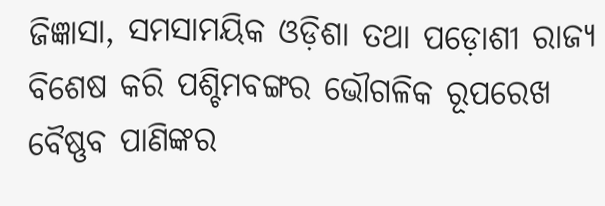ଜିଜ୍ଞାସା, ସମସାମୟିକ ଓଡ଼ିଶା ତଥା ପଡ଼ୋଶୀ ରାଜ୍ୟ ବିଶେଷ କରି ପଶ୍ଚିମବଙ୍ଗର ଭୌଗଳିକ ରୂପରେଖ ବୈଷ୍ଣବ ପାଣିଙ୍କର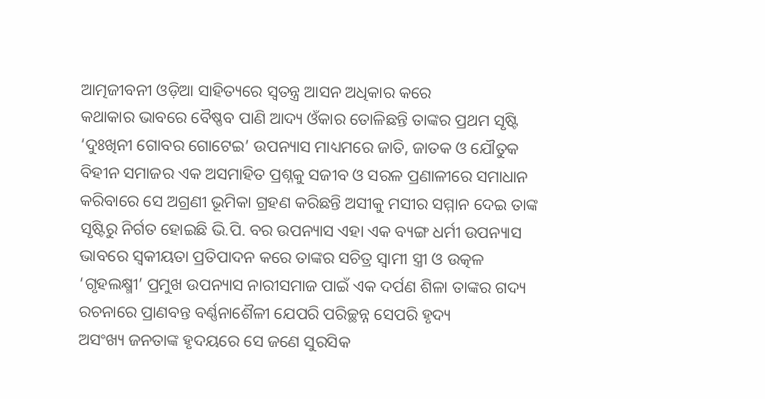ଆତ୍ମଜୀବନୀ ଓଡ଼ିଆ ସାହିତ୍ୟରେ ସ୍ବତନ୍ତ୍ର ଆସନ ଅଧିକାର କରେ
କଥାକାର ଭାବରେ ବୈଷ୍ଣବ ପାଣି ଆଦ୍ୟ ଓଁକାର ତୋଳିଛନ୍ତି ତାଙ୍କର ପ୍ରଥମ ସୃଷ୍ଟି ‘ଦୁଃଖିନୀ ଗୋବର ଗୋଟେଇ’ ଉପନ୍ୟାସ ମାଧ୍ୟମରେ ଜାତି, ଜାତକ ଓ ଯୌତୁକ ବିହୀନ ସମାଜର ଏକ ଅସମାହିତ ପ୍ରଶ୍ନକୁ ସଜୀବ ଓ ସରଳ ପ୍ରଣାଳୀରେ ସମାଧାନ କରିବାରେ ସେ ଅଗ୍ରଣୀ ଭୂମିକା ଗ୍ରହଣ କରିଛନ୍ତି ଅସୀକୁ ମସୀର ସମ୍ମାନ ଦେଇ ତାଙ୍କ ସୃଷ୍ଟିରୁ ନିର୍ଗତ ହୋଇଛି ଭି.ପି. ବର ଉପନ୍ୟାସ ଏହା ଏକ ବ୍ୟଙ୍ଗ ଧର୍ମୀ ଉପନ୍ୟାସ ଭାବରେ ସ୍ବକୀୟତା ପ୍ରତିପାଦନ କରେ ତାଙ୍କର ସଚିତ୍ର ସ୍ବାମୀ ସ୍ତ୍ରୀ ଓ ଉତ୍କଳ ‘ଗୃହଲକ୍ଷ୍ମୀ’ ପ୍ରମୁଖ ଉପନ୍ୟାସ ନାରୀସମାଜ ପାଇଁ ଏକ ଦର୍ପଣ ଶିଳା ତାଙ୍କର ଗଦ୍ୟ ରଚନାରେ ପ୍ରାଣବନ୍ତ ବର୍ଣ୍ଣନାଶୈଳୀ ଯେପରି ପରିଚ୍ଛନ୍ନ ସେପରି ହୃଦ୍ୟ
ଅସଂଖ୍ୟ ଜନତାଙ୍କ ହୃଦୟରେ ସେ ଜଣେ ସୁରସିକ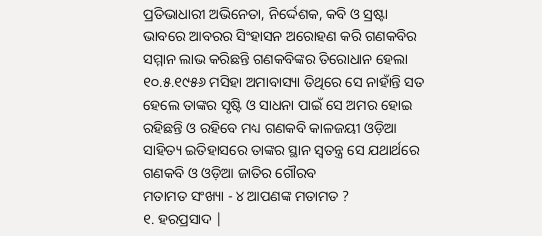ପ୍ରତିଭାଧାରୀ ଅଭିନେତା, ନିର୍ଦ୍ଦେଶକ, କବି ଓ ସ୍ରଷ୍ଟା ଭାବରେ ଆବରର ସିଂହାସନ ଅରୋହଣ କରି ଗଣକବିର ସମ୍ମାନ ଲାଭ କରିଛନ୍ତି ଗଣକବିଙ୍କର ତିରୋଧାନ ହେଲା ୧୦.୫.୧୯୫୬ ମସିହା ଅମାବାସ୍ୟା ତିଥିରେ ସେ ନାହାଁନ୍ତି ସତ ହେଲେ ତାଙ୍କର ସୃଷ୍ଟି ଓ ସାଧନା ପାଇଁ ସେ ଅମର ହୋଇ ରହିଛନ୍ତି ଓ ରହିବେ ମଧ୍ୟ ଗଣକବି କାଳଜୟୀ ଓଡ଼ିଆ ସାହିତ୍ୟ ଇତିହାସରେ ତାଙ୍କର ସ୍ଥାନ ସ୍ବତନ୍ତ୍ର ସେ ଯଥାର୍ଥରେ ଗଣକବି ଓ ଓଡ଼ିଆ ଜାତିର ଗୌରବ
ମତାମତ ସଂଖ୍ୟା - ୪ ଆପଣଙ୍କ ମତାମତ ?
୧. ହରପ୍ରସାଦ |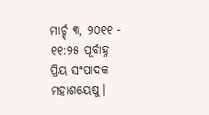ମାର୍ଚ୍ଚ୍ ୩, ୨୦୧୧ - ୧୧:୨୫ ପୂର୍ବାହ୍ନ
ପ୍ରିୟ ସଂପାଦକ ମହାଶୟେଷୁ।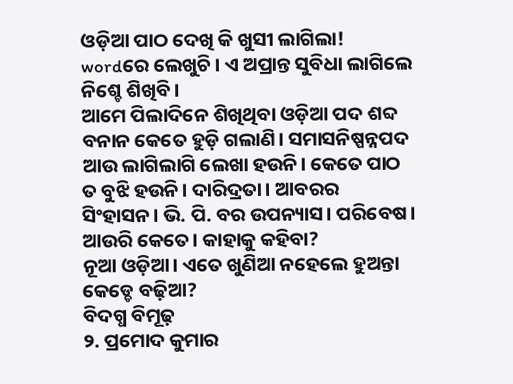ଓଡ଼ିଆ ପାଠ ଦେଖି କି ଖୁସୀ ଲାଗିଲା!
wordରେ ଲେଖୁଚି। ଏ ଅପ୍ରାନ୍ତ ସୁବିଧା ଲାଗିଲେ ନିଶ୍ଚେ ଶିଖିବି।
ଆମେ ପିଲାଦିନେ ଶିଖିଥିବା ଓଡ଼ିଆ ପଦ ଶବ୍ଦ ବନାନ କେତେ ହୁଡ଼ି ଗଲାଣି। ସମାସନିଷ୍ପନ୍ନପଦ ଆଉ ଲାଗିଲାଗି ଲେଖା ହଉନି। କେତେ ପାଠ ତ ବୁଝି ହଉନି। ଦାରିଦ୍ରତା। ଆବରର ସିଂହାସନ। ଭି. ପି. ବର ଉପନ୍ୟାସ। ପରିବେଷ। ଆଉରି କେତେ। କାହାକୁ କହିବା?
ନୂଆ ଓଡ଼ିଆ। ଏତେ ଖୁଣିଆ ନହେଲେ ହୁଅନ୍ତା କେଡ୍ଡେ ବଢ଼ିଆ?
ବିଦଗ୍ଧ ବିମୂଢ଼
୨. ପ୍ରମୋଦ କୁମାର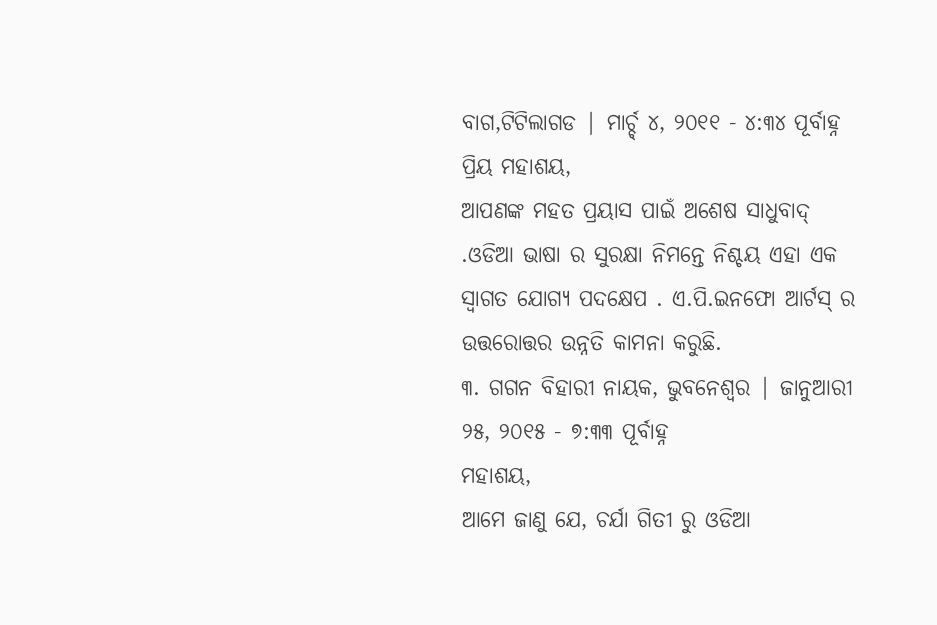ବାଗ,ଟିଟିଲାଗଡ | ମାର୍ଚ୍ଚ୍ ୪, ୨୦୧୧ - ୪:୩୪ ପୂର୍ବାହ୍ନ
ପ୍ରିୟ ମହାଶୟ,
ଆପଣଙ୍କ ମହତ ପ୍ରୟାସ ପାଇଁ ଅଶେଷ ସାଧୁବାଦ୍ .ଓଡିଆ ଭାଷା ର ସୁରକ୍ଷା ନିମନ୍ତେ ନିଶ୍ଚୟ ଏହା ଏକ ସ୍ବାଗତ ଯୋଗ୍ୟ ପଦକ୍ଷେପ . ଏ.ପି.ଇନଫୋ ଆର୍ଟସ୍ ର ଉତ୍ତରୋତ୍ତର ଉନ୍ନତି କାମନା କରୁଛି.
୩. ଗଗନ ବିହାରୀ ନାୟକ, ଭୁବନେଶ୍ବର | ଜାନୁଆରୀ ୨୫, ୨୦୧୫ - ୭:୩୩ ପୂର୍ବାହ୍ନ
ମହାଶୟ,
ଆମେ ଜାଣୁ ଯେ, ଚର୍ଯା ଗିତୀ ରୁ ଓଡିଆ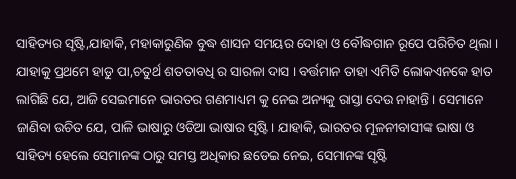ସାହିତ୍ୟର ସୃଷ୍ଟି,ଯାହାକି, ମହାକାରୁଣିକ ବୁଦ୍ଧ ଶାସନ ସମୟର ଦୋହା ଓ ବୌଦ୍ଧଗାନ ରୂପେ ପରିଚିତ ଥିଲା । ଯାହାକୁ ପ୍ରଥମେ ହାଡୁ ପା,ଚତୁର୍ଥ ଶତତାବଧି ର ସାରଳା ଦାସ । ବର୍ତ୍ତମାନ ତାହା ଏମିତି ଲୋକଏନକେ ହାତ ଲାଗିଛି ଯେ, ଆଜି ସେଇମାନେ ଭାରତର ଗଣମାଧ୍ୟମ କୁ ନେଇ ଅନ୍ୟକୁ ରାସ୍ତା ଦେଉ ନାହାନ୍ତି । ସେମାନେ ଜାଣିବା ଉଚିତ ଯେ, ପାଳି ଭାଷାରୁ ଓଡିଆ ଭାଷାର ସୃଷ୍ଟି। ଯାହାକି, ଭାରତର ମୂଳନୀବାସୀଙ୍କ ଭାଷା ଓ ସାହିତ୍ୟ ହେଲେ ସେମାନଙ୍କ ଠାରୁ ସମସ୍ତ ଅଧିକାର ଛଡେଇ ନେଇ, ସେମାନଙ୍କ ସୃଷ୍ଟି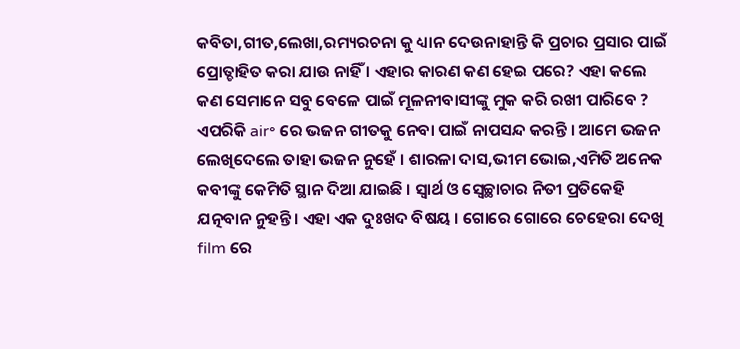କବିତା,ଗୀତ,ଲେଖା,ରମ୍ୟରଚନା କୁ ଧ୍ୟାନ ଦେଉନାହାନ୍ତି କି ପ୍ରଚାର ପ୍ରସାର ପାଇଁ ପ୍ରୋତ୍ଚାହିତ କରା ଯାଉ ନାହିଁ । ଏହାର କାରଣ କଣ ହେଇ ପରେ? ଏହା କଲେ କଣ ସେମାନେ ସବୁ ବେଳେ ପାଇଁ ମୂଳନୀବାସୀଙ୍କୁ ମୁକ କରି ରଖୀ ପାରିବେ ? ଏପରିକି air॰ ରେ ଭଜନ ଗୀତକୁ ନେବା ପାଇଁ ନାପସନ୍ଦ କରନ୍ତି । ଆମେ ଭଜନ ଲେଖିଦେଲେ ତାହା ଭଜନ ନୁହେଁ । ଶାରଳା ଦାସ,ଭୀମ ଭୋଇ,ଏମିତି ଅନେକ କବୀଙ୍କୁ କେମିତି ସ୍ଥାନ ଦିଆ ଯାଇଛି । ସ୍ଵାର୍ଥ ଓ ସ୍ଵେଚ୍ଛାଚାର ନିତୀ ପ୍ରତିକେହି ଯତ୍ନବାନ ନୁହନ୍ତି । ଏହା ଏକ ଦୁଃଖଦ ବିଷୟ । ଗୋରେ ଗୋରେ ଚେହେରା ଦେଖି film ରେ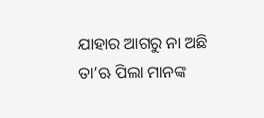ଯାହାର ଆଗରୁ ନା ଅଛି ତା’ଋ ପିଲା ମାନଙ୍କ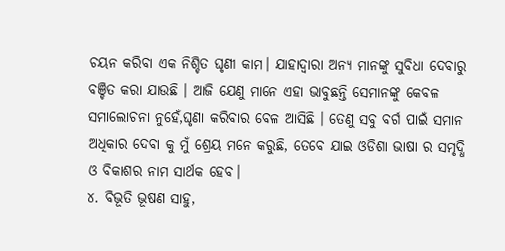ଚୟନ କରିବା ଏକ ନିଶ୍ଚିତ ଘୃଣୀ କାମ। ଯାହାଦ୍ଵାରା ଅନ୍ୟ ମାନଙ୍କୁ ସୁବିଧା ଦେବାରୁ ବଞ୍ଚିତ କରା ଯାଉଛି । ଆଜି ଯେଣୁ ମାନେ ଏହା ଭାବୁଛନ୍ତି ସେମାନଙ୍କୁ କେବଳ ସମାଲୋଚନା ନୁହେଁ,ଘୃଣା କରିବାର ବେଳ ଆସିଛି । ତେଣୁ ସବୁ ବର୍ଗ ପାଇଁ ସମାନ ଅଧିକାର ଦେବା କୁ ମୁଁ ଶ୍ରେୟ ମନେ କରୁଛି, ତେବେ ଯାଇ ଓଡିଶା ଭାଷା ର ସମୃଦ୍ଧି ଓ ବିକାଶର ନାମ ସାର୍ଥକ ହେବ।
୪. ବିଭୂତି ଭୂଷଣ ସାହୁ,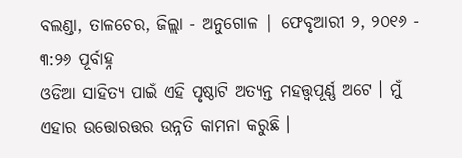ବଲଣ୍ଡା, ତାଳଚେର, ଜିଲ୍ଲା - ଅନୁଗୋଳ | ଫେବୃଆରୀ ୨, ୨୦୧୬ - ୩:୨୬ ପୂର୍ବାହ୍ନ
ଓଡିଆ ସାହିତ୍ୟ ପାଇଁ ଏହି ପୃଷ୍ଠାଟି ଅତ୍ୟନ୍ତ ମହତ୍ତ୍ଵପୂର୍ଣ୍ଣ ଅଟେ । ମୁଁ ଏହାର ଉତ୍ତୋରତ୍ତର ଉନ୍ନତି କାମନା କରୁଛି ।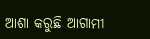ଆଶା କରୁଛି ଆଗାମୀ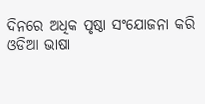ଦିନରେ ଅଧିକ ପୃଷ୍ଠା ସଂଯୋଜନା କରି ଓଡିଆ ଭାଷା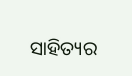ସାହିତ୍ୟର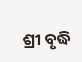ଶ୍ରୀ ବୃଦ୍ଧି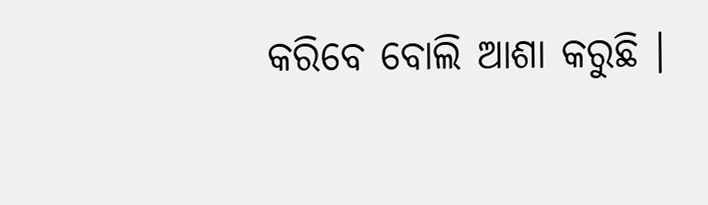କରିବେ ବୋଲି ଆଶା କରୁଛି ।